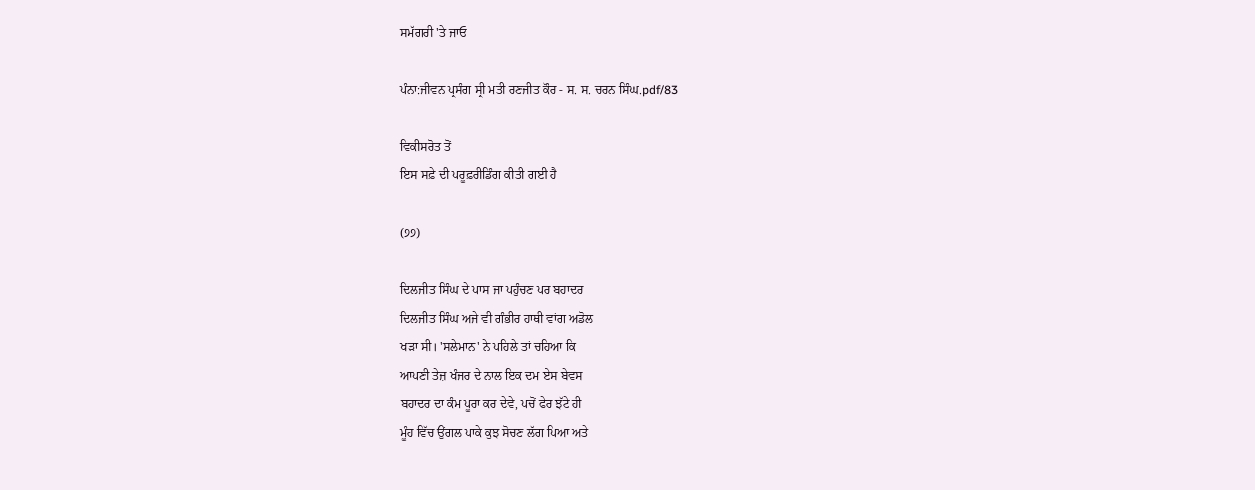ਸਮੱਗਰੀ 'ਤੇ ਜਾਓ

ਪੰਨਾ:ਜੀਵਨ ਪ੍ਰਸੰਗ ਸ੍ਰੀ ਮਤੀ ਰਣਜੀਤ ਕੌਰ - ਸ. ਸ. ਚਰਨ ਸਿੰਘ.pdf/83

ਵਿਕੀਸਰੋਤ ਤੋਂ
ਇਸ ਸਫ਼ੇ ਦੀ ਪਰੂਫ਼ਰੀਡਿੰਗ ਕੀਤੀ ਗਈ ਹੈ

(੭੭)

ਦਿਲਜੀਤ ਸਿੰਘ ਦੇ ਪਾਸ ਜਾ ਪਹੁੰਚਣ ਪਰ ਬਹਾਦਰ
ਦਿਲਜੀਤ ਸਿੰਘ ਅਜੇ ਵੀ ਗੰਭੀਰ ਹਾਥੀ ਵਾਂਗ ਅਡੋਲ
ਖੜਾ ਸੀ। 'ਸਲੇਮਾਨ' ਨੇ ਪਹਿਲੇ ਤਾਂ ਚਹਿਆ ਕਿ
ਆਪਣੀ ਤੇਜ਼ ਖੰਜਰ ਦੇ ਨਾਲ ਇਕ ਦਮ ਏਸ ਬੇਵਸ
ਬਹਾਦਰ ਦਾ ਕੰਮ ਪੂਰਾ ਕਰ ਦੇਵੇ, ਪਚੋਂ ਫੇਰ ਝੱਟੇ ਹੀ
ਮੂੰਹ ਵਿੱਚ ਉਂਗਲ ਪਾਕੇ ਕੁਝ ਸੋਚਣ ਲੱਗ ਪਿਆ ਅਤੇ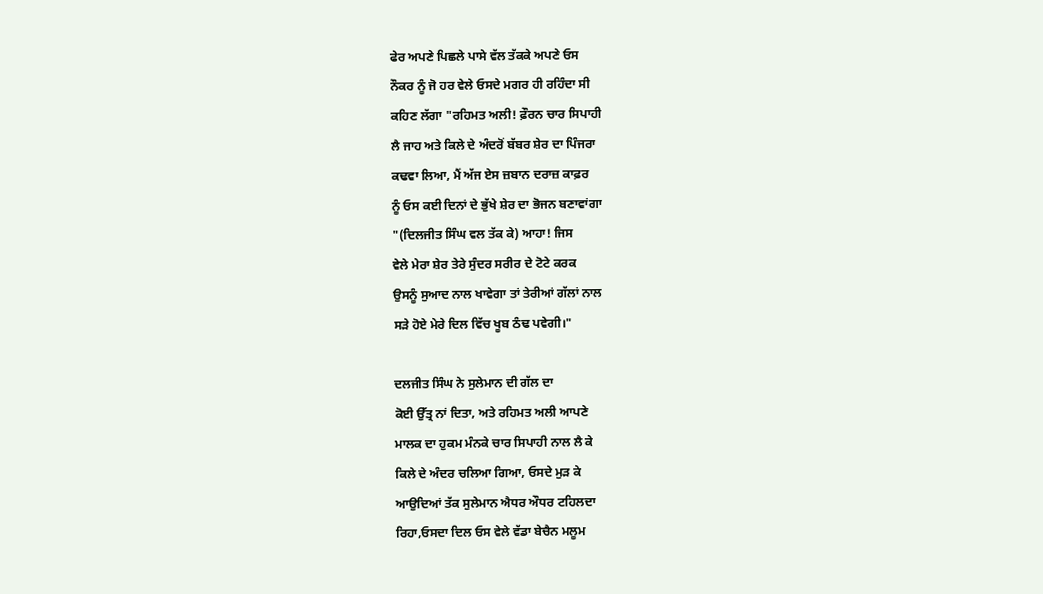ਫੇਰ ਅਪਣੇ ਪਿਛਲੇ ਪਾਸੇ ਵੱਲ ਤੱਕਕੇ ਅਪਣੇ ਓਸ
ਨੌਕਰ ਨੂੰ ਜੋ ਹਰ ਵੇਲੇ ਓਸਦੇ ਮਗਰ ਹੀ ਰਹਿੰਦਾ ਸੀ
ਕਹਿਣ ਲੱਗਾ "ਰਹਿਮਤ ਅਲੀ! ਫ਼ੌਰਨ ਚਾਰ ਸਿਪਾਹੀ
ਲੈ ਜਾਹ ਅਤੇ ਕਿਲੇ ਦੇ ਅੰਦਰੋਂ ਬੱਬਰ ਸ਼ੇਰ ਦਾ ਪਿੰਜਰਾ
ਕਢਵਾ ਲਿਆ, ਮੈਂ ਅੱਜ ਏਸ ਜ਼ਬਾਨ ਦਰਾਜ਼ ਕਾਫ਼ਰ
ਨੂੰ ਓਸ ਕਈ ਦਿਨਾਂ ਦੇ ਭੁੱਖੇ ਸ਼ੇਰ ਦਾ ਭੋਜਨ ਬਣਾਵਾਂਗਾ
"(ਦਿਲਜੀਤ ਸਿੰਘ ਵਲ ਤੱਕ ਕੇ) ਆਹਾ! ਜਿਸ
ਵੇਲੇ ਮੇਰਾ ਸ਼ੇਰ ਤੇਰੇ ਸੁੰਦਰ ਸਰੀਰ ਦੇ ਟੋਟੇ ਕਰਕ
ਉਸਨੂੰ ਸੁਆਦ ਨਾਲ ਖਾਵੇਗਾ ਤਾਂ ਤੇਰੀਆਂ ਗੱਲਾਂ ਨਾਲ
ਸੜੇ ਹੋਏ ਮੇਰੇ ਦਿਲ ਵਿੱਚ ਖੂਬ ਠੰਢ ਪਵੇਗੀ।"

ਦਲਜੀਤ ਸਿੰਘ ਨੇ ਸੁਲੇਮਾਨ ਦੀ ਗੱਲ ਦਾ
ਕੋਈ ਉੱਤ੍ਰ ਨਾਂ ਦਿਤਾ, ਅਤੇ ਰਹਿਮਤ ਅਲੀ ਆਪਣੇ
ਮਾਲਕ ਦਾ ਹੁਕਮ ਮੰਨਕੇ ਚਾਰ ਸਿਪਾਹੀ ਨਾਲ ਲੈ ਕੇ
ਕਿਲੇ ਦੇ ਅੰਦਰ ਚਲਿਆ ਗਿਆ, ਓਸਦੇ ਮੁੜ ਕੇ
ਆਉਦਿਆਂ ਤੱਕ ਸੁਲੇਮਾਨ ਐਧਰ ਔਧਰ ਟਹਿਲਦਾ
ਰਿਹਾ,ਓਸਦਾ ਦਿਲ ਓਸ ਵੇਲੇ ਵੱਡਾ ਬੇਚੈਨ ਮਲੂਮ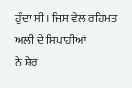ਹੁੰਦਾ ਸੀ। ਜਿਸ ਵੇਲ ਰਹਿਮਤ ਅਲੀ ਦੇ ਸਿਪਾਹੀਆਂ
ਨੇ ਸ਼ੇਰ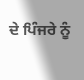ਦੇ ਪਿੰਜਰੇ ਨੂੰ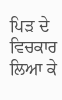ਪਿੜ ਦੇ ਵਿਚਕਾਰ ਲਿਆ ਕੇ